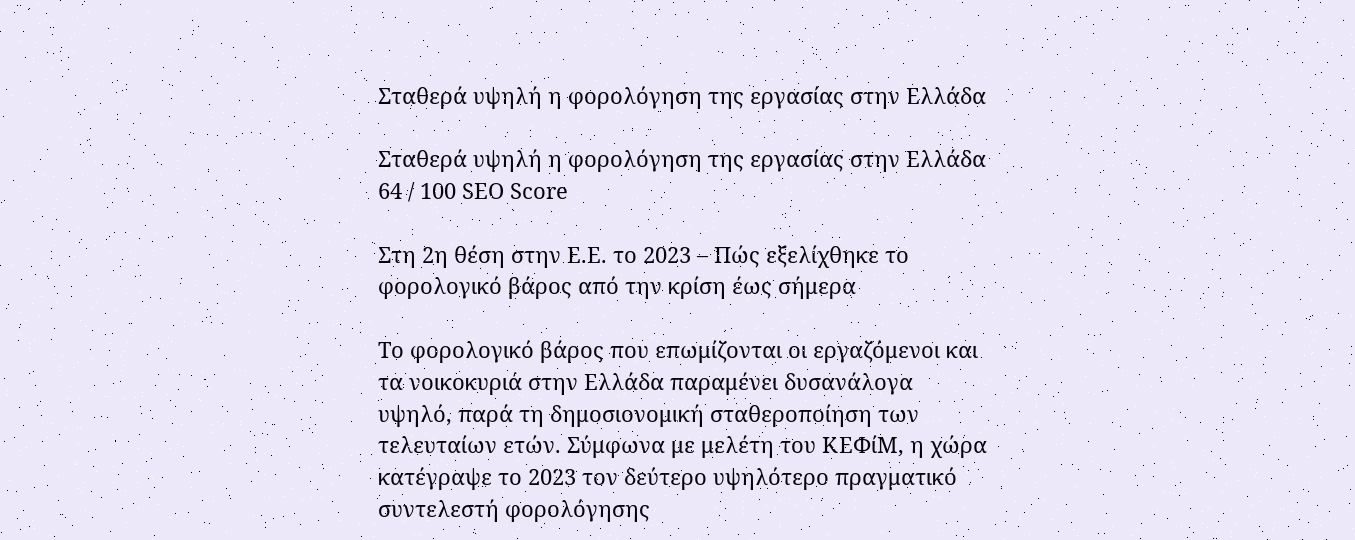Σταθερά υψηλή η φορολόγηση της εργασίας στην Ελλάδα

Σταθερά υψηλή η φορολόγηση της εργασίας στην Ελλάδα
64 / 100 SEO Score

Στη 2η θέση στην Ε.Ε. το 2023 – Πώς εξελίχθηκε το φορολογικό βάρος από την κρίση έως σήμερα

Το φορολογικό βάρος που επωμίζονται οι εργαζόμενοι και τα νοικοκυριά στην Ελλάδα παραμένει δυσανάλογα υψηλό, παρά τη δημοσιονομική σταθεροποίηση των τελευταίων ετών. Σύμφωνα με μελέτη του ΚΕΦίΜ, η χώρα κατέγραψε το 2023 τον δεύτερο υψηλότερο πραγματικό συντελεστή φορολόγησης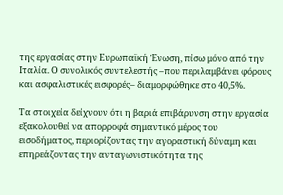της εργασίας στην Ευρωπαϊκή Ένωση, πίσω μόνο από την Ιταλία. Ο συνολικός συντελεστής –που περιλαμβάνει φόρους και ασφαλιστικές εισφορές– διαμορφώθηκε στο 40,5%.

Τα στοιχεία δείχνουν ότι η βαριά επιβάρυνση στην εργασία εξακολουθεί να απορροφά σημαντικό μέρος του εισοδήματος, περιορίζοντας την αγοραστική δύναμη και επηρεάζοντας την ανταγωνιστικότητα της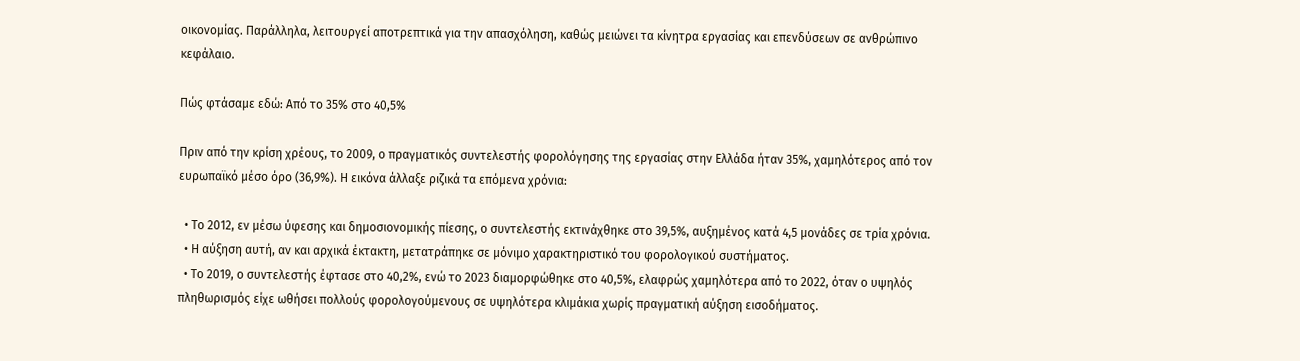οικονομίας. Παράλληλα, λειτουργεί αποτρεπτικά για την απασχόληση, καθώς μειώνει τα κίνητρα εργασίας και επενδύσεων σε ανθρώπινο κεφάλαιο.

Πώς φτάσαμε εδώ: Από το 35% στο 40,5%

Πριν από την κρίση χρέους, το 2009, ο πραγματικός συντελεστής φορολόγησης της εργασίας στην Ελλάδα ήταν 35%, χαμηλότερος από τον ευρωπαϊκό μέσο όρο (36,9%). Η εικόνα άλλαξε ριζικά τα επόμενα χρόνια:

  • Το 2012, εν μέσω ύφεσης και δημοσιονομικής πίεσης, ο συντελεστής εκτινάχθηκε στο 39,5%, αυξημένος κατά 4,5 μονάδες σε τρία χρόνια.
  • Η αύξηση αυτή, αν και αρχικά έκτακτη, μετατράπηκε σε μόνιμο χαρακτηριστικό του φορολογικού συστήματος.
  • Το 2019, ο συντελεστής έφτασε στο 40,2%, ενώ το 2023 διαμορφώθηκε στο 40,5%, ελαφρώς χαμηλότερα από το 2022, όταν ο υψηλός πληθωρισμός είχε ωθήσει πολλούς φορολογούμενους σε υψηλότερα κλιμάκια χωρίς πραγματική αύξηση εισοδήματος.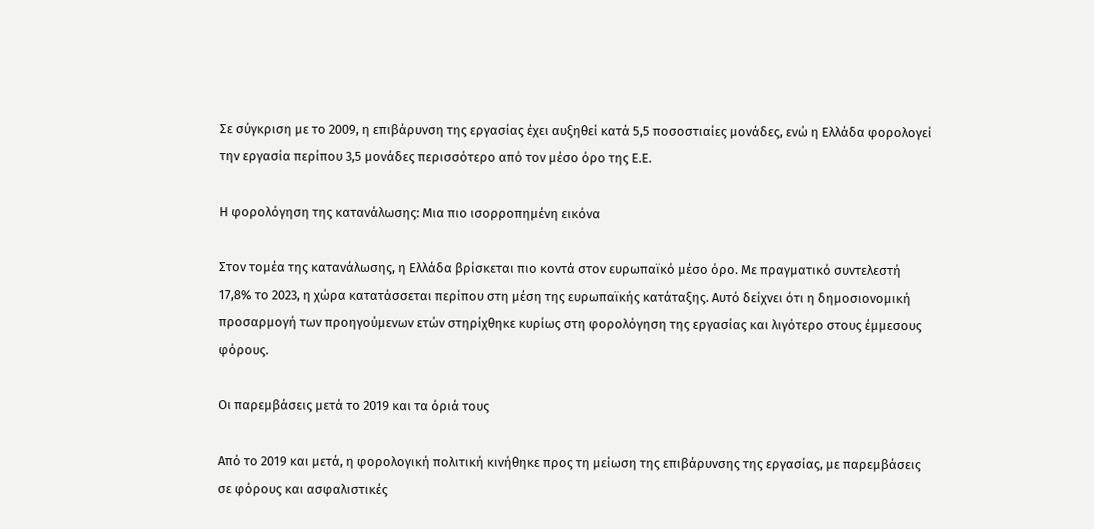Σε σύγκριση με το 2009, η επιβάρυνση της εργασίας έχει αυξηθεί κατά 5,5 ποσοστιαίες μονάδες, ενώ η Ελλάδα φορολογεί την εργασία περίπου 3,5 μονάδες περισσότερο από τον μέσο όρο της Ε.Ε.

Η φορολόγηση της κατανάλωσης: Μια πιο ισορροπημένη εικόνα

Στον τομέα της κατανάλωσης, η Ελλάδα βρίσκεται πιο κοντά στον ευρωπαϊκό μέσο όρο. Με πραγματικό συντελεστή 17,8% το 2023, η χώρα κατατάσσεται περίπου στη μέση της ευρωπαϊκής κατάταξης. Αυτό δείχνει ότι η δημοσιονομική προσαρμογή των προηγούμενων ετών στηρίχθηκε κυρίως στη φορολόγηση της εργασίας και λιγότερο στους έμμεσους φόρους.

Οι παρεμβάσεις μετά το 2019 και τα όριά τους

Από το 2019 και μετά, η φορολογική πολιτική κινήθηκε προς τη μείωση της επιβάρυνσης της εργασίας, με παρεμβάσεις σε φόρους και ασφαλιστικές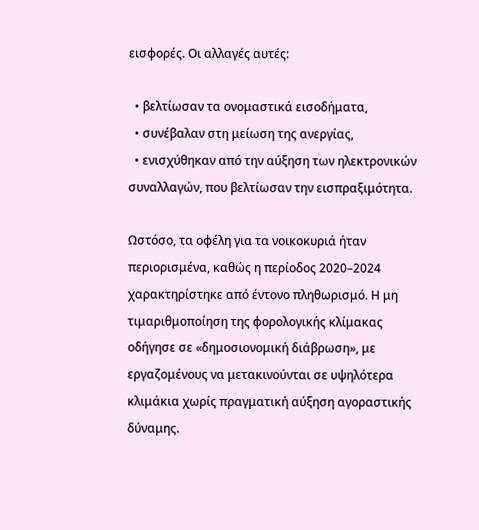εισφορές. Οι αλλαγές αυτές:

  • βελτίωσαν τα ονομαστικά εισοδήματα,
  • συνέβαλαν στη μείωση της ανεργίας,
  • ενισχύθηκαν από την αύξηση των ηλεκτρονικών συναλλαγών, που βελτίωσαν την εισπραξιμότητα.

Ωστόσο, τα οφέλη για τα νοικοκυριά ήταν περιορισμένα, καθώς η περίοδος 2020–2024 χαρακτηρίστηκε από έντονο πληθωρισμό. Η μη τιμαριθμοποίηση της φορολογικής κλίμακας οδήγησε σε «δημοσιονομική διάβρωση», με εργαζομένους να μετακινούνται σε υψηλότερα κλιμάκια χωρίς πραγματική αύξηση αγοραστικής δύναμης.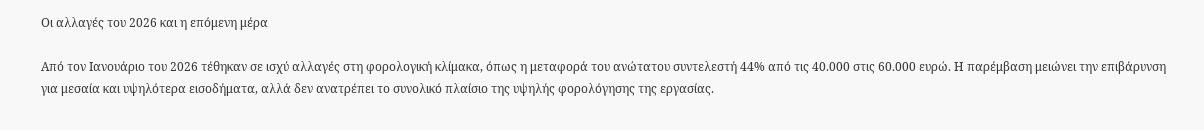Οι αλλαγές του 2026 και η επόμενη μέρα

Από τον Ιανουάριο του 2026 τέθηκαν σε ισχύ αλλαγές στη φορολογική κλίμακα, όπως η μεταφορά του ανώτατου συντελεστή 44% από τις 40.000 στις 60.000 ευρώ. Η παρέμβαση μειώνει την επιβάρυνση για μεσαία και υψηλότερα εισοδήματα, αλλά δεν ανατρέπει το συνολικό πλαίσιο της υψηλής φορολόγησης της εργασίας.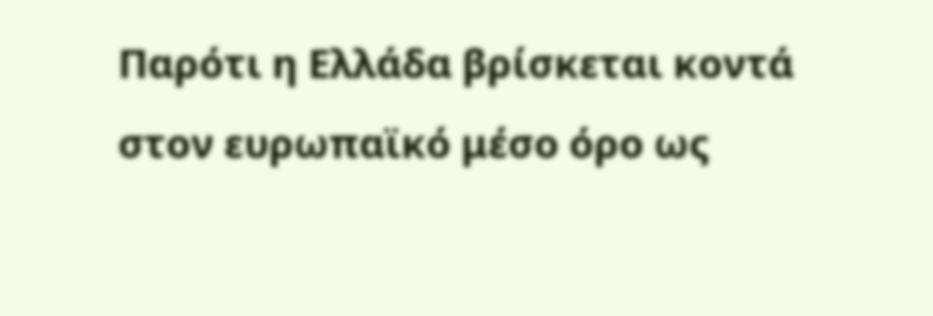Παρότι η Ελλάδα βρίσκεται κοντά στον ευρωπαϊκό μέσο όρο ως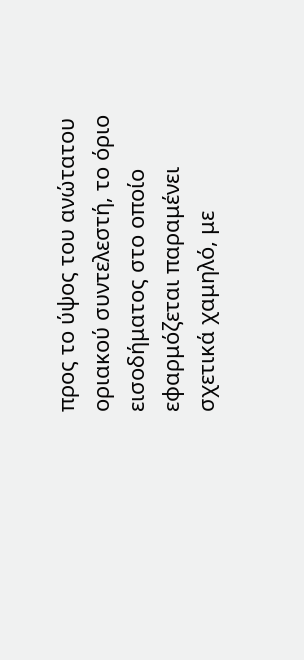προς το ύψος του ανώτατου οριακού συντελεστή, το όριο εισοδήματος στο οποίο εφαρμόζεται παραμένει σχετικά χαμηλό, με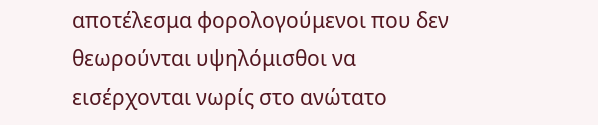αποτέλεσμα φορολογούμενοι που δεν θεωρούνται υψηλόμισθοι να εισέρχονται νωρίς στο ανώτατο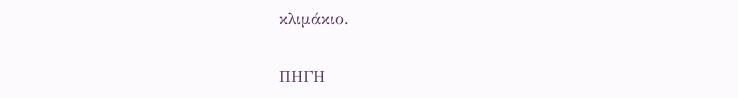κλιμάκιο.

ΠΗΓΗ